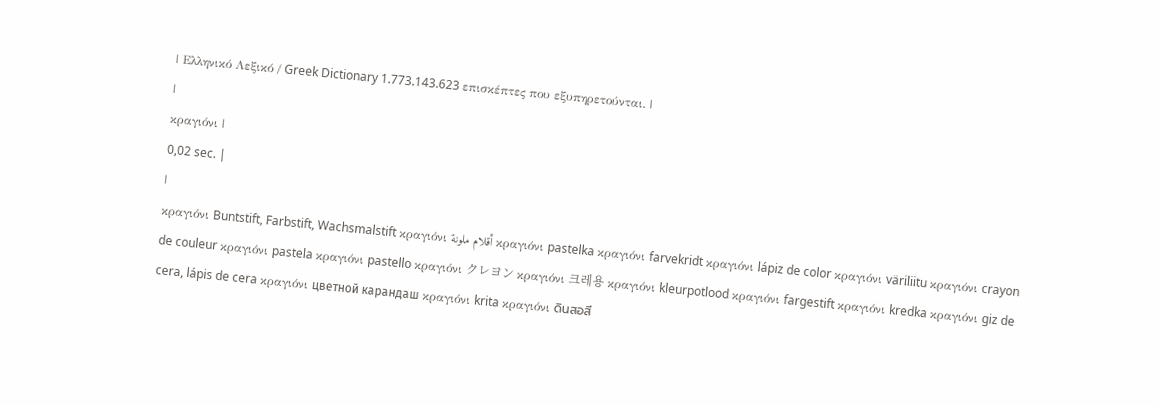| Ελληνικό Λεξικό / Greek Dictionary 1.773.143.623 επισκέπτες που εξυπηρετούνται. |
|
κραγιόνι |
0,02 sec. |
|
κραγιόνι Buntstift, Farbstift, Wachsmalstift κραγιόνι أقلام ملونة κραγιόνι pastelka κραγιόνι farvekridt κραγιόνι lápiz de color κραγιόνι väriliitu κραγιόνι crayon de couleur κραγιόνι pastela κραγιόνι pastello κραγιόνι クレヨン κραγιόνι 크레용 κραγιόνι kleurpotlood κραγιόνι fargestift κραγιόνι kredka κραγιόνι giz de cera, lápis de cera κραγιόνι цветной карандаш κραγιόνι krita κραγιόνι ดินสอสี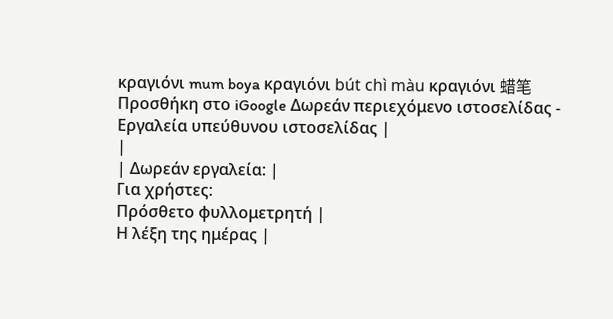κραγιόνι mum boya κραγιόνι bút chì màu κραγιόνι 蜡笔 Προσθήκη στο iGoogle Δωρεάν περιεχόμενο ιστοσελίδας - Εργαλεία υπεύθυνου ιστοσελίδας |
|
| Δωρεάν εργαλεία: |
Για χρήστες:
Πρόσθετο φυλλομετρητή |
Η λέξη της ημέρας |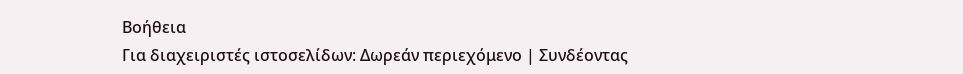Βοήθεια
Για διαχειριστές ιστοσελίδων: Δωρεάν περιεχόμενο | Συνδέοντας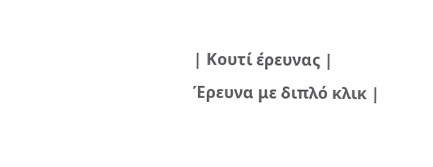| Κουτί έρευνας | Έρευνα με διπλό κλικ |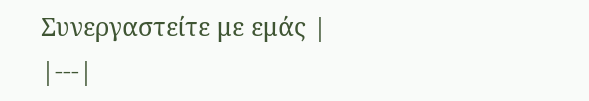Συνεργαστείτε με εμάς |
|---|